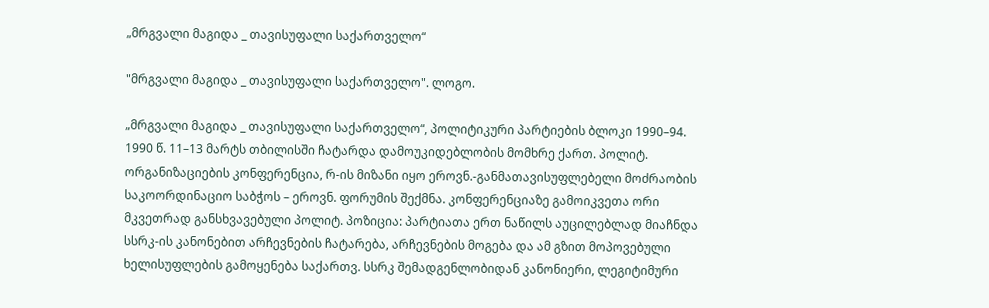„მრგვალი მაგიდა _ თავისუფალი საქართველო“

"მრგვალი მაგიდა _ თავისუფალი საქართველო". ლოგო.

„მრგვალი მაგიდა _ თავისუფალი საქართველო“, პოლიტიკური პარტიების ბლოკი 1990–94. 1990 წ. 11–13 მარტს თბილისში ჩატარდა დამოუკიდებლობის მომხრე ქართ. პოლიტ. ორგანიზაციების კონფერენცია, რ-ის მიზანი იყო ეროვნ.-განმათავისუფლებელი მოძრაობის საკოორდინაციო საბჭოს – ეროვნ. ფორუმის შექმნა. კონფერენციაზე გამოიკვეთა ორი მკვეთრად განსხვავებული პოლიტ. პოზიცია: პარტიათა ერთ ნაწილს აუცილებლად მიაჩნდა სსრკ-ის კანონებით არჩევნების ჩატარება, არჩევნების მოგება და ამ გზით მოპოვებული ხელისუფლების გამოყენება საქართვ. სსრკ შემადგენლობიდან კანონიერი, ლეგიტიმური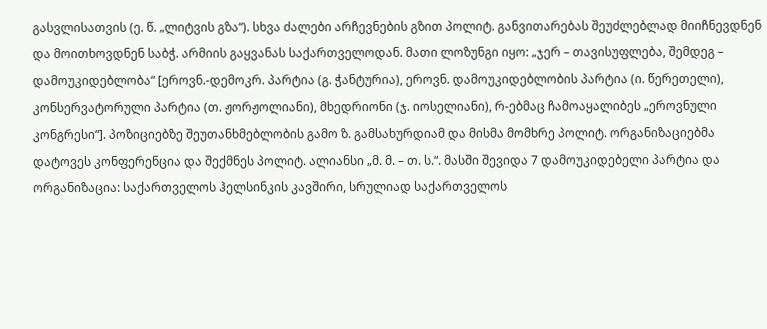გასვლისათვის (ე. წ. „ლიტვის გზა“). სხვა ძალები არჩევნების გზით პოლიტ. განვითარებას შეუძლებლად მიიჩნევდნენ და მოითხოვდნენ საბჭ. არმიის გაყვანას საქართველოდან. მათი ლოზუნგი იყო: „ჯერ – თავისუფლება, შემდეგ – დამოუკიდებლობა“ [ეროვნ.-დემოკრ. პარტია (გ. ჭანტურია), ეროვნ. დამოუკიდებლობის პარტია (ი. წერეთელი), კონსერვატორული პარტია (თ. ჟორჟოლიანი), მხედრიონი (ჯ. იოსელიანი), რ-ებმაც ჩამოაყალიბეს „ეროვნული კონგრესი“]. პოზიციებზე შეუთანხმებლობის გამო ზ. გამსახურდიამ და მისმა მომხრე პოლიტ. ორგანიზაციებმა დატოვეს კონფერენცია და შექმნეს პოლიტ. ალიანსი „მ. მ. – თ. ს.“. მასში შევიდა 7 დამოუკიდებელი პარტია და ორგანიზაცია: საქართველოს ჰელსინკის კავშირი, სრულიად საქართველოს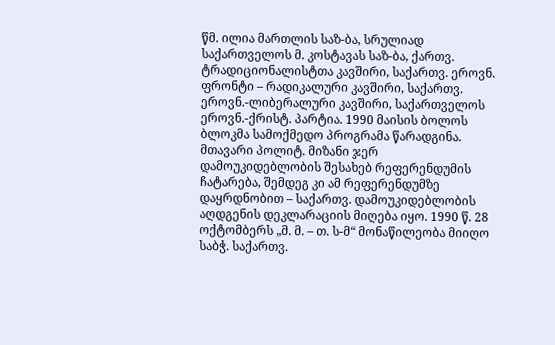წმ. ილია მართლის საზ-ბა, სრულიად საქართველოს მ. კოსტავას საზ-ბა, ქართვ. ტრადიციონალისტთა კავშირი, საქართვ. ეროვნ. ფრონტი – რადიკალური კავშირი, საქართვ. ეროვნ.-ლიბერალური კავშირი, საქართველოს ეროვნ.-ქრისტ. პარტია. 1990 მაისის ბოლოს ბლოკმა სამოქმედო პროგრამა წარადგინა. მთავარი პოლიტ. მიზანი ჯერ დამოუკიდებლობის შესახებ რეფერენდუმის ჩატარება, შემდეგ კი ამ რეფერენდუმზე დაყრდნობით – საქართვ. დამოუკიდებლობის აღდგენის დეკლარაციის მიღება იყო. 1990 წ. 28 ოქტომბერს „მ. მ. – თ. ს-მ“ მონაწილეობა მიიღო საბჭ. საქართვ.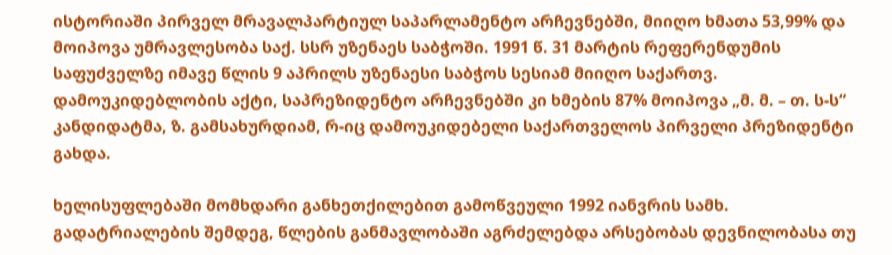ისტორიაში პირველ მრავალპარტიულ საპარლამენტო არჩევნებში, მიიღო ხმათა 53,99% და მოიპოვა უმრავლესობა საქ. სსრ უზენაეს საბჭოში. 1991 წ. 31 მარტის რეფერენდუმის საფუძველზე იმავე წლის 9 აპრილს უზენაესი საბჭოს სესიამ მიიღო საქართვ. დამოუკიდებლობის აქტი, საპრეზიდენტო არჩევნებში კი ხმების 87% მოიპოვა „მ. მ. – თ. ს-ს“ კანდიდატმა, ზ. გამსახურდიამ, რ-იც დამოუკიდებელი საქართველოს პირველი პრეზიდენტი გახდა.

ხელისუფლებაში მომხდარი განხეთქილებით გამოწვეული 1992 იანვრის სამხ. გადატრიალების შემდეგ, წლების განმავლობაში აგრძელებდა არსებობას დევნილობასა თუ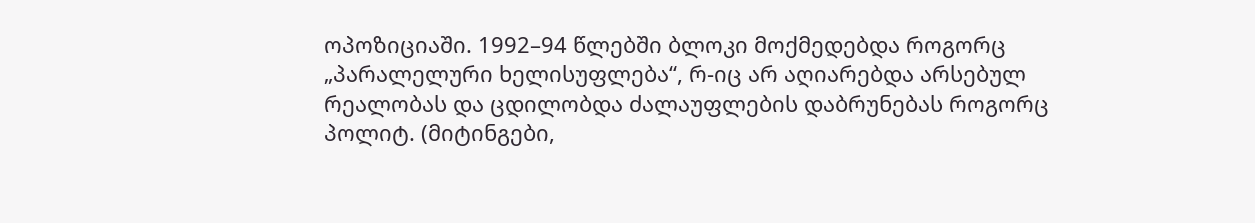ოპოზიციაში. 1992–94 წლებში ბლოკი მოქმედებდა როგორც „პარალელური ხელისუფლება“, რ-იც არ აღიარებდა არსებულ რეალობას და ცდილობდა ძალაუფლების დაბრუნებას როგორც პოლიტ. (მიტინგები,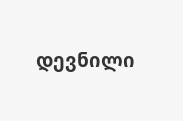დევნილი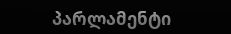პარლამენტი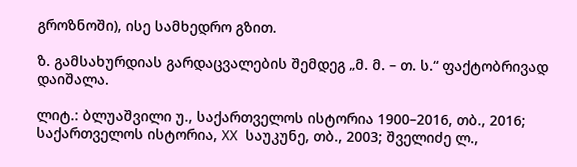გროზნოში), ისე სამხედრო გზით.

ზ. გამსახურდიას გარდაცვალების შემდეგ „მ. მ. – თ. ს.“ ფაქტობრივად დაიშალა.

ლიტ.: ბლუაშვილი უ., საქართველოს ისტორია 1900–2016, თბ., 2016; საქართველოს ისტორია, XX საუკუნე, თბ., 2003; შველიძე ლ.,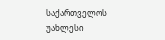საქართველოს უახლესი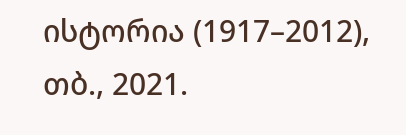ისტორია (1917–2012), თბ., 2021.